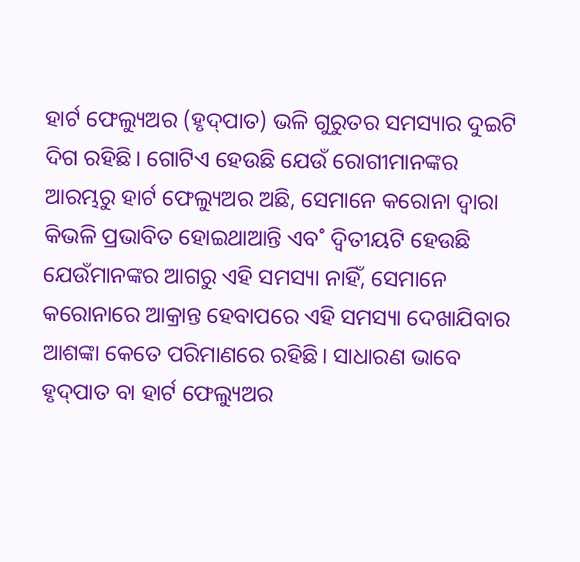ହାର୍ଟ ଫେଲ୍ୟୁଅର (ହୃଦ୍‌ପାତ) ଭଳି ଗୁରୁତର ସମସ୍ୟାର ଦୁଇଟି ଦିଗ ରହିଛି। ଗୋଟିଏ ହେଉଛି ଯେଉଁ ରୋଗୀମାନଙ୍କର ଆରମ୍ଭରୁ ହାର୍ଟ ଫେଲ୍ୟୁଅର ଅଛି, ସେମାନେ କରୋନା ଦ୍ବାରା କିଭଳି ପ୍ରଭାବିତ ହୋଇଥାଆନ୍ତି ଏବ˚ ଦ୍ବିତୀୟଟି ହେଉଛି ଯେଉଁମାନଙ୍କର ଆଗରୁ ଏହି ସମସ୍ୟା ନାହିଁ, ସେମାନେ କରୋନାରେ ଆକ୍ରାନ୍ତ ହେବାପରେ ଏହି ସମସ୍ୟା ଦେଖାଯିବାର ଆଶଙ୍କା କେତେ ପରିମାଣରେ ରହିଛି। ସାଧାରଣ ଭାବେ ହୃଦ୍‌ପାତ ବା ହାର୍ଟ ଫେଲ୍ୟୁଅର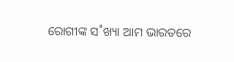ରୋଗୀଙ୍କ ସ˚ଖ୍ୟା ଆମ ଭାରତରେ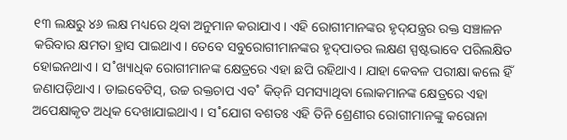୧୩ ଲକ୍ଷରୁ ୪୬ ଲକ୍ଷ ମଧ୍ୟରେ ଥିବା ଅନୁମାନ କରାଯାଏ। ଏହି ରୋଗୀମାନଙ୍କର ହୃଦ୍‌ଯନ୍ତ୍ରର ରକ୍ତ ସଞ୍ଚାଳନ କରିବାର କ୍ଷମତା ହ୍ରାସ ପାଇଥାଏ। ତେବେ ସବୁରୋଗୀମାନଙ୍କର ହୃଦ୍‌ପାତର ଲକ୍ଷଣ ସ୍ପଷ୍ଟଭାବେ ପରିଲକ୍ଷିତ ହୋଇନଥାଏ। ସ˚ଖ୍ୟାଧିକ ରୋଗୀମାନଙ୍କ କ୍ଷେତ୍ରରେ ଏହା ଛପି ରହିଥାଏ। ଯାହା କେବଳ ପରୀକ୍ଷା କଲେ ହିଁ ଜଣାପଡ଼ିଥାଏ। ଡାଇବେଟିସ୍‌, ଉଚ୍ଚ ରକ୍ତଚାପ ଏବ˚ କିଡ୍‌ନି ସମସ୍ୟାଥିବା ଲୋକମାନଙ୍କ କ୍ଷେତ୍ରରେ ଏହା ଅପେକ୍ଷାକୃତ ଅଧିକ ଦେଖାଯାଇଥାଏ। ସ˚ଯୋଗ ବଶତଃ ଏହି ତିନି ଶ୍ରେଣୀର ରୋଗୀମାନଙ୍କୁ କରୋନା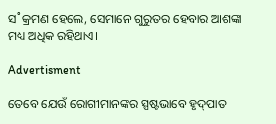ସ˚କ୍ରମଣ ହେଲେ, ସେମାନେ ଗୁରୁତର ହେବାର ଆଶଙ୍କା ମଧ୍ୟ ଅଧିକ ରହିଥାଏ।

Advertisment

ତେବେ ଯେଉଁ ରୋଗୀମାନଙ୍କର ସ୍ପଷ୍ଟଭାବେ ହୃଦ୍‌ପାତ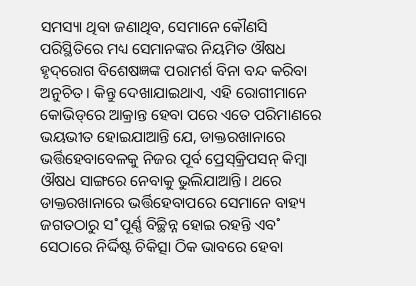ସମସ୍ୟା ଥିବା ଜଣାଥିବ, ସେମାନେ କୌଣସି ପରିସ୍ଥିତିରେ ମଧ୍ୟ ସେମାନଙ୍କର ନିୟମିତ ଔଷଧ ହୃଦ୍‌ରୋଗ ବିଶେଷଜ୍ଞଙ୍କ ପରାମର୍ଶ ବିନା ବନ୍ଦ କରିବା ଅନୁଚିତ। କିନ୍ତୁ ଦେଖାଯାଇଥାଏ, ଏହି ରୋଗୀମାନେ କୋଭିଡ୍‌ରେ ଆକ୍ରାନ୍ତ ହେବା ପରେ ଏତେ ପରିମାଣରେ ଭୟଭୀତ ହୋଇଯାଆନ୍ତି ଯେ, ଡାକ୍ତରଖାନାରେ ଭର୍ତ୍ତିହେବାବେଳକୁ ନିଜର ପୂର୍ବ ପ୍ରେସ୍‌କ୍ରିପସନ୍‌ କିମ୍ବା ଔଷଧ ସାଙ୍ଗରେ ନେବାକୁ ଭୁଲିଯାଆନ୍ତି। ଥରେ ଡାକ୍ତରଖାନାରେ ଭର୍ତ୍ତିହେବାପରେ ସେମାନେ ବାହ୍ୟ ଜଗତଠାରୁ ସ˚ପୂର୍ଣ୍ଣ ବିଚ୍ଛିନ୍ନ ହୋଇ ରହନ୍ତି ଏବ˚ ସେଠାରେ ନିର୍ଦ୍ଦିଷ୍ଟ ଚିକିତ୍ସା ଠିକ ଭାବରେ ହେବା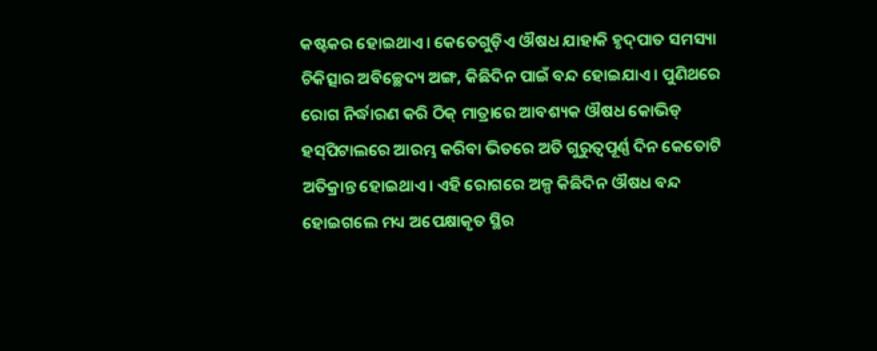କଷ୍ଟକର ହୋଇଥାଏ। କେତେଗୁଡ଼ିଏ ଔଷଧ ଯାହାକି ହୃଦ୍‌ପାତ ସମସ୍ୟା ଚିକିତ୍ସାର ଅବିଚ୍ଛେଦ୍ୟ ଅଙ୍ଗ, କିଛିଦିନ ପାଇଁ ବନ୍ଦ ହୋଇଯାଏ। ପୁଣିଥରେ ରୋଗ ନିର୍ଦ୍ଧାରଣ କରି ଠିକ୍‌ ମାତ୍ରାରେ ଆବଶ୍ୟକ ଔଷଧ କୋଭିଡ୍‌ ହସ୍‌ପିଟାଲରେ ଆରମ୍ଭ କରିବା ଭିତରେ ଅତି ଗୁରୁତ୍ବପୂର୍ଣ୍ଣ ଦିନ କେତୋଟି ଅତିକ୍ରାନ୍ତ ହୋଇଥାଏ। ଏହି ରୋଗରେ ଅଳ୍ପ କିଛିଦିନ ଔଷଧ ବନ୍ଦ ହୋଇଗଲେ ମଧ୍ୟ ଅପେକ୍ଷାକୃତ ସ୍ଥିର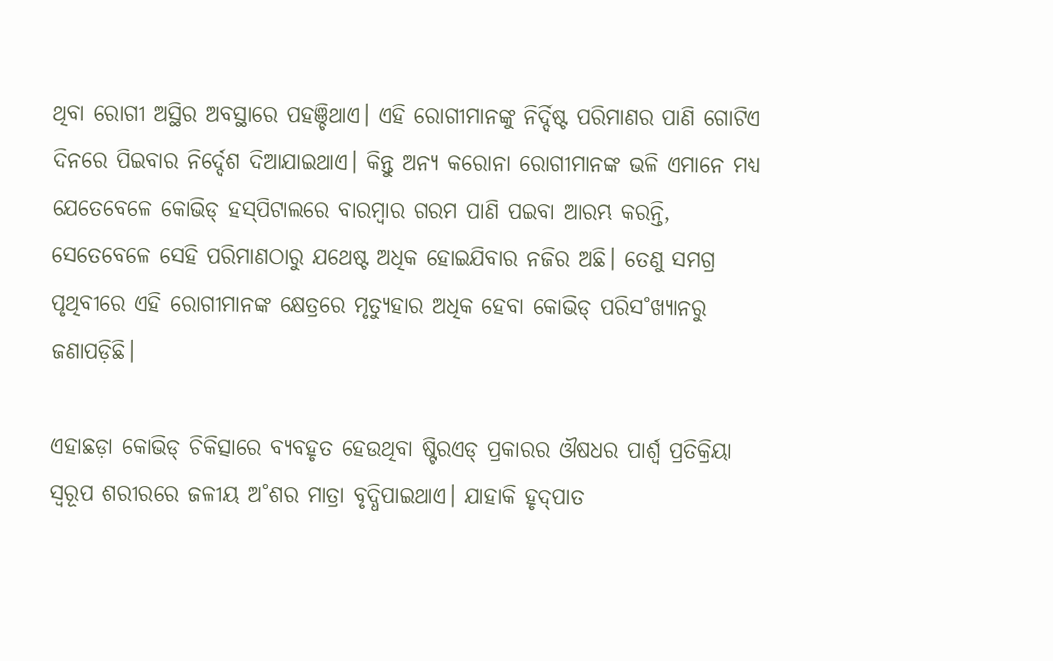ଥିବା ରୋଗୀ ଅସ୍ଥିର ଅବସ୍ଥାରେ ପହଞ୍ଚିଥାଏ। ଏହି ରୋଗୀମାନଙ୍କୁ ନିର୍ଦ୍ଦିଷ୍ଟ ପରିମାଣର ପାଣି ଗୋଟିଏ ଦିନରେ ପିଇବାର ନିର୍ଦ୍ଦେଶ ଦିଆଯାଇଥାଏ। କିନ୍ତୁ ଅନ୍ୟ କରୋନା ରୋଗୀମାନଙ୍କ ଭଳି ଏମାନେ ମଧ୍ୟ ଯେତେବେଳେ କୋଭିଡ୍‌ ହସ୍‌ପିଟାଲରେ ବାରମ୍ବାର ଗରମ ପାଣି ପଇବା ଆରମ୍ଭ କରନ୍ତି, ସେତେବେଳେ ସେହି ପରିମାଣଠାରୁ ଯଥେଷ୍ଟ ଅଧିକ ହୋଇଯିବାର ନଜିର ଅଛି। ତେଣୁ ସମଗ୍ର ପୃଥିବୀରେ ଏହି ରୋଗୀମାନଙ୍କ କ୍ଷେତ୍ରରେ ମୃତ୍ୟୁହାର ଅଧିକ ହେବା କୋଭିଡ୍‌ ପରିସ˚ଖ୍ୟାନରୁ ଜଣାପଡ଼ିଛି।

ଏହାଛଡ଼ା କୋଭିଡ୍‌ ଚିକିତ୍ସାରେ ବ୍ୟବହୃତ ହେଉଥିବା ଷ୍ଟିରଏଡ୍‌ ପ୍ରକାରର ଔଷଧର ପାର୍ଶ୍ବ ପ୍ରତିକ୍ରିୟା ସ୍ବରୂପ ଶରୀରରେ ଜଳୀୟ ଅ˚ଶର ମାତ୍ରା ବୃଦ୍ଧିପାଇଥାଏ। ଯାହାକି ହୃଦ୍‌ପାତ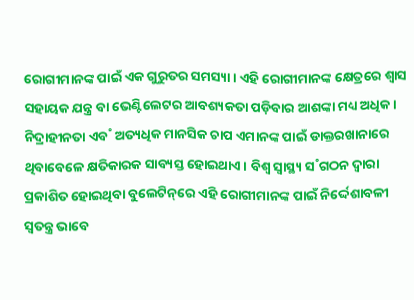ରୋଗୀମାନଙ୍କ ପାଇଁ ଏକ ଗୁରୁତର ସମସ୍ୟା। ଏହି ରୋଗୀମାନଙ୍କ କ୍ଷେତ୍ରରେ ଶ୍ବାସ ସହାୟକ ଯନ୍ତ୍ର ବା ଭେଣ୍ଟିଲେଟର ଆବଶ୍ୟକତା ପଡ଼ିବାର ଆଶଙ୍କା ମଧ୍ୟ ଅଧିକ। ନିଦ୍ରାହୀନତା ଏବ˚ ଅତ୍ୟଧିକ ମାନସିକ ଚାପ ଏମାନଙ୍କ ପାଇଁ ଡାକ୍ତରଖାନାରେ ଥିବାବେଳେ କ୍ଷତିକାରକ ସାବ୍ୟସ୍ତ ହୋଇଥାଏ। ବିଶ୍ବ ସ୍ବାସ୍ଥ୍ୟ ସ˚ଗଠନ ଦ୍ବାରା ପ୍ରକାଶିତ ହୋଇଥିବା ବୁଲେଟିନ୍‌ରେ ଏହି ରୋଗୀମାନଙ୍କ ପାଇଁ ନିର୍ଦ୍ଦେଶାବଳୀ ସ୍ବତନ୍ତ୍ର ଭାବେ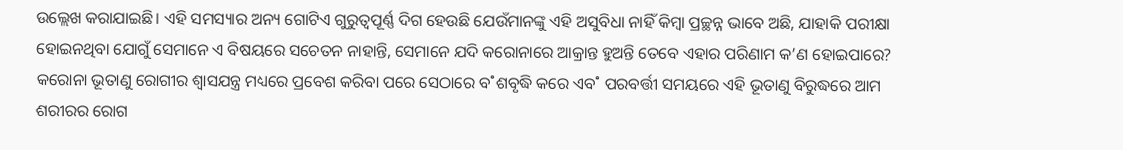ଉଲ୍ଲେଖ କରାଯାଇଛି। ଏହି ସମସ୍ୟାର ଅନ୍ୟ ଗୋଟିଏ ଗୁରୁତ୍ବପୂର୍ଣ୍ଣ ଦିଗ ହେଉଛି ଯେଉଁମାନଙ୍କୁ ଏହି ଅସୁବିଧା ନାହିଁ କିମ୍ବା ପ୍ରଚ୍ଛନ୍ନ ଭାବେ ଅଛି, ଯାହାକି ପରୀକ୍ଷା ହୋଇନଥିବା ଯୋଗୁଁ ସେମାନେ ଏ ବିଷୟରେ ସଚେତନ ନାହାନ୍ତି, ସେମାନେ ଯଦି କରୋନାରେ ଆକ୍ରାନ୍ତ ହୁଅନ୍ତି ତେବେ ଏହାର ପରିଣାମ କ’ଣ ହୋଇପାରେ? କରୋନା ଭୂତାଣୁ ରୋଗୀର ଶ୍ବାସଯନ୍ତ୍ର ମଧ୍ୟରେ ପ୍ରବେଶ କରିବା ପରେ ସେଠାରେ ବ˚ଶବୃଦ୍ଧି କରେ ଏବ˚ ପରବର୍ତ୍ତୀ ସମୟରେ ଏହି ଭୂତାଣୁ ବିରୁଦ୍ଧରେ ଆମ ଶରୀରର ରୋଗ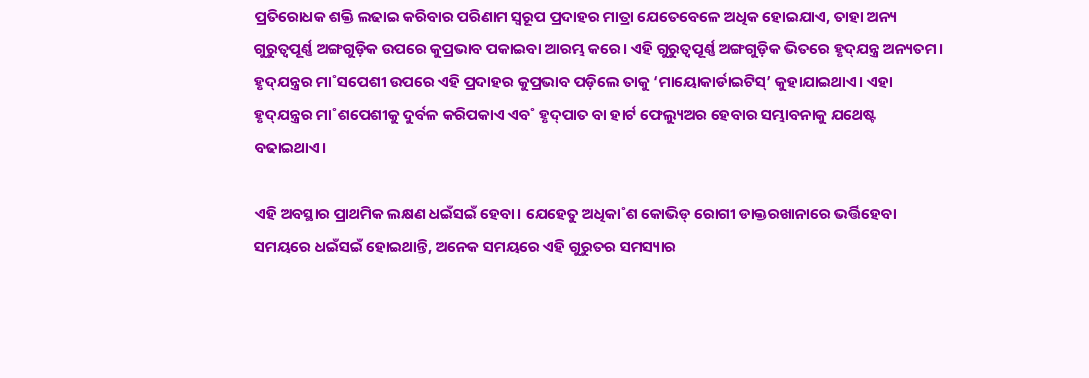ପ୍ରତିରୋଧକ ଶକ୍ତି ଲଢାଇ କରିବାର ପରିଣାମ ସ୍ବରୂପ ପ୍ରଦାହର ମାତ୍ରା ଯେତେବେଳେ ଅଧିକ ହୋଇଯାଏ, ତାହା ଅନ୍ୟ ଗୁରୁତ୍ବପୂର୍ଣ୍ଣ ଅଙ୍ଗଗୁଡ଼ିକ ଉପରେ କୁପ୍ରଭାବ ପକାଇବା ଆରମ୍ଭ କରେ। ଏହି ଗୁରୁତ୍ବପୂର୍ଣ୍ଣ ଅଙ୍ଗଗୁଡ଼ିକ ଭିତରେ ହୃଦ୍‌ଯନ୍ତ୍ର ଅନ୍ୟତମ। ହୃଦ୍‌ଯନ୍ତ୍ରର ମା˚ସପେଶୀ ଉପରେ ଏହି ପ୍ରଦାହର କୁପ୍ରଭାବ ପଡ଼ିଲେ ତାକୁ ‘ମାୟୋକାର୍ଡାଇଟିସ୍‌’ କୁହାଯାଇଥାଏ। ଏହା ହୃଦ୍‌ଯନ୍ତ୍ରର ମା˚ଶପେଶୀକୁ ଦୁର୍ବଳ କରିପକାଏ ଏବ˚ ହୃଦ୍‌ପାତ ବା ହାର୍ଟ ଫେଲ୍ୟୁଅର ହେବାର ସମ୍ଭାବନାକୁ ଯଥେଷ୍ଟ ବଢାଇଥାଏ।

ଏହି ଅବସ୍ଥାର ପ୍ରାଥମିକ ଲକ୍ଷଣ ଧଇଁସଇଁ ହେବା। ଯେହେତୁ ଅଧିକା˚ଶ କୋଭିଡ୍‌ ରୋଗୀ ଡାକ୍ତରଖାନାରେ ଭର୍ତ୍ତିହେବା ସମୟରେ ଧଇଁସଇଁ ହୋଇଥାନ୍ତି, ଅନେକ ସମୟରେ ଏହି ଗୁରୁତର ସମସ୍ୟାର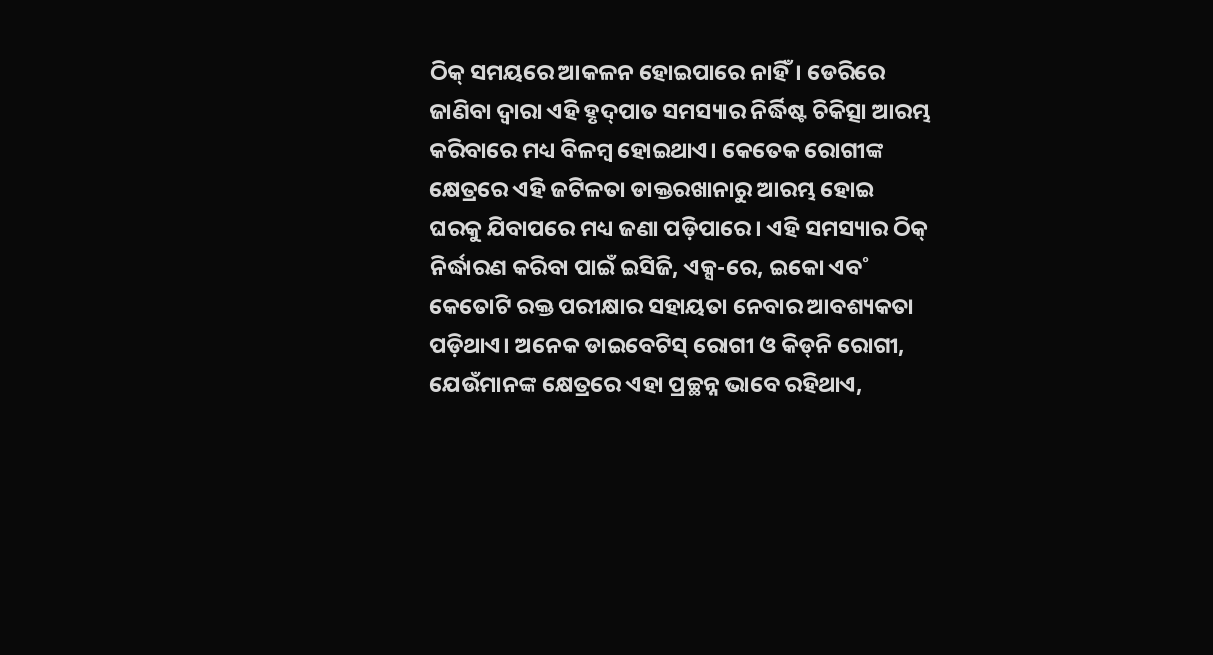ଠିକ୍‌ ସମୟରେ ଆକଳନ ହୋଇପାରେ ନାହିଁ। ଡେରିରେ ଜାଣିବା ଦ୍ବାରା ଏହି ହୃଦ୍‌ପାତ ସମସ୍ୟାର ନିର୍ଦ୍ଧିଷ୍ଟ ଚିକିତ୍ସା ଆରମ୍ଭ କରିବାରେ ମଧ୍ୟ ବିଳମ୍ବ ହୋଇଥାଏ। କେତେକ ରୋଗୀଙ୍କ କ୍ଷେତ୍ରରେ ଏହି ଜଟିଳତା ଡାକ୍ତରଖାନାରୁ ଆରମ୍ଭ ହୋଇ ଘରକୁ ଯିବାପରେ ମଧ୍ୟ ଜଣା ପଡ଼ିପାରେ। ଏହି ସମସ୍ୟାର ଠିକ୍‌ ନିର୍ଦ୍ଧାରଣ କରିବା ପାଇଁ ଇସିଜି, ଏକ୍ସ-ରେ, ଇକୋ ଏବ˚ କେତୋଟି ରକ୍ତ ପରୀକ୍ଷାର ସହାୟତା ନେବାର ଆବଶ୍ୟକତା ପଡ଼ିଥାଏ। ଅନେକ ଡାଇବେଟିସ୍ ରୋଗୀ ଓ କିଡ୍‌ନି ରୋଗୀ, ଯେଉଁମାନଙ୍କ କ୍ଷେତ୍ରରେ ଏହା ପ୍ରଚ୍ଛନ୍ନ ଭାବେ ରହିଥାଏ,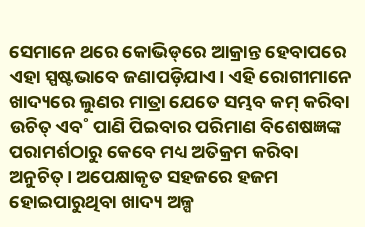ସେମାନେ ଥରେ କୋଭିଡ୍‌ରେ ଆକ୍ରାନ୍ତ ହେବାପରେ ଏହା ସ୍ପଷ୍ଟଭାବେ ଜଣାପଡ଼ିଯାଏ। ଏହି ରୋଗୀମାନେ ଖାଦ୍ୟରେ ଲୁଣର ମାତ୍ରା ଯେତେ ସମ୍ଭବ କମ୍‌ କରିବା ଉଚିତ୍‌ ଏବ˚ ପାଣି ପିଇବାର ପରିମାଣ ବିଶେଷଜ୍ଞଙ୍କ ପରାମର୍ଶଠାରୁ କେବେ ମଧ୍ୟ ଅତିକ୍ରମ କରିବା ଅନୁଚିତ୍‌। ଅପେକ୍ଷାକୃତ ସହଜରେ ହଜମ ହୋଇପାରୁଥିବା ଖାଦ୍ୟ ଅଳ୍ପ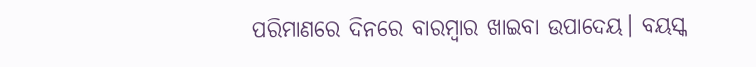ପରିମାଣରେ ଦିନରେ ବାରମ୍ବାର ଖାଇବା ଉପାଦେୟ। ବୟସ୍କ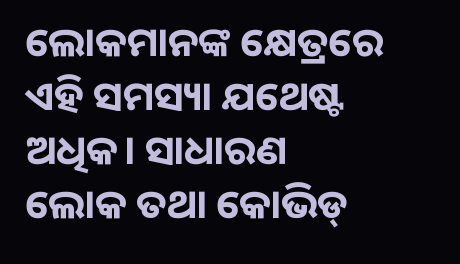ଲୋକମାନଙ୍କ କ୍ଷେତ୍ରରେ ଏହି ସମସ୍ୟା ଯଥେଷ୍ଟ ଅଧିକ। ସାଧାରଣ ଲୋକ ତଥା କୋଭିଡ୍‌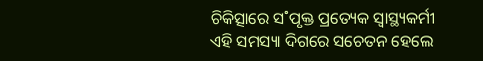ଚିକିତ୍ସାରେ ସ˚ପୃକ୍ତ ପ୍ରତ୍ୟେକ ସ୍ବାସ୍ଥ୍ୟକର୍ମୀ ଏହି ସମସ୍ୟା ଦିଗରେ ସଚେତନ ହେଲେ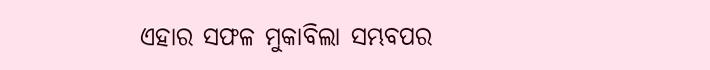ଏହାର ସଫଳ ମୁକାବିଲା ସମ୍ଭବପର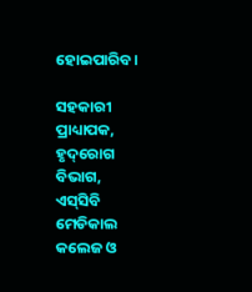ହୋଇପାରିବ।

ସହକାରୀ ପ୍ରାଧ୍ୟାପକ, ହୃଦ୍‌ରୋଗ ବିଭାଗ,
ଏସ୍‌ସିବି ମେଡିକାଲ କଲେଜ ଓ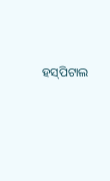ହସ୍‌ପିଟାଲ